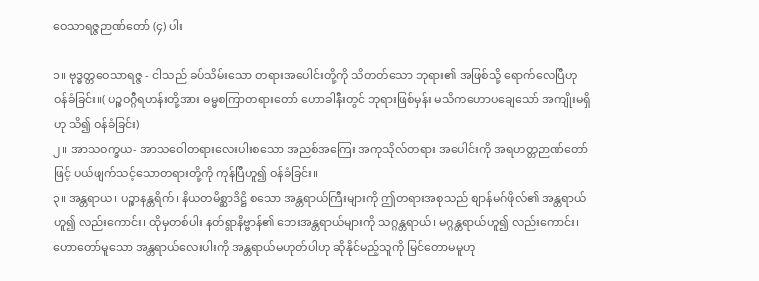ဝေသာရဇ္ဇဉာဏ်တော် (၄) ပါး

၁။ ဗုဒ္ဓတ္တဝေသာရဇ္ဇ - ငါသည် ခပ်သိမ်းသော တရားအပေါင်းတို့ကို သိတတ်သော ဘုရား၏ အဖြစ်သို့ ရောက်လေပြီဟု ဝန်ခံခြင်း။( ပဉ္စဝဂ္ဂီရဟန်းတို့အား ဓမ္မစကြာတရားတော် ဟောခါနီးတွင် ဘုရားဖြစ်မှန်း မသိကဟောပချေသော် အကျိုးမရှိဟု သိ၍ ဝန်ခံခြင်း)
၂။ အာသဝက္ခယ- အာသဝေါတရားလေးပါးစသော အညစ်အကြေး အကုသိုလ်တရား အပေါင်းကို အရဟတ္တဉာဏ်တော်ဖြင့် ပယ်ဖျက်သင့်သောတရားတို့ကို ကုန်ပြီဟူ၍ ဝန်ခံခြင်း။
၃။ အန္တရာယ၊ ပဉ္စာနန္တရိက်၊ နိယတမိစ္ဆာဒိဋ္ဌိ စသော အန္တရာယ်ကြီးများကို ဤတရားအစုသည် စျာန်မဂ်ဖိုလ်၏ အန္တရာယ်ဟူ၍ လည်းကောင်း၊ ထိုမှတစ်ပါး နတ်ရွာနိဗ္ဗာန်၏ ဘေးအန္တရာယ်များကို သဂ္ဂန္တရာယ်၊ မဂ္ဂန္တရာယ်ဟူ၍ လည်းကောင်း၊ ဟောတော်မူသော အန္တရာယ်လေးပါးကို အန္တရာယ်မဟုတ်ပါဟု ဆိုနိုင်မည့်သူကို မြင်တောမမူဟု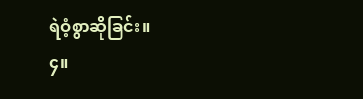ရဲဝံ့စွာဆိုခြင်း။
၄။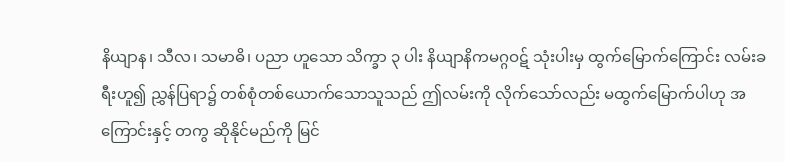နိယျာန၊ သီလ၊ သမာဓိ၊ ပညာ ဟူသော သိက္ခာ ၃ ပါး နိယျာနိကမဂ္ဂဝဋ် သုံးပါးမှ ထွက်မြောက်ကြောင်း လမ်းခရီးဟူ၍ ညွှန်ပြရာ၌ တစ်စုံတစ်ယောက်သောသူသည် ဤလမ်းကို လိုက်သော်လည်း မထွက်မြောက်ပါဟု အကြောင်းနှင့် တကွ ဆိုနိုင်မည်ကို မြင်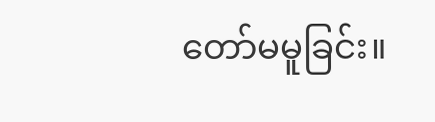တော်မမူခြင်း။